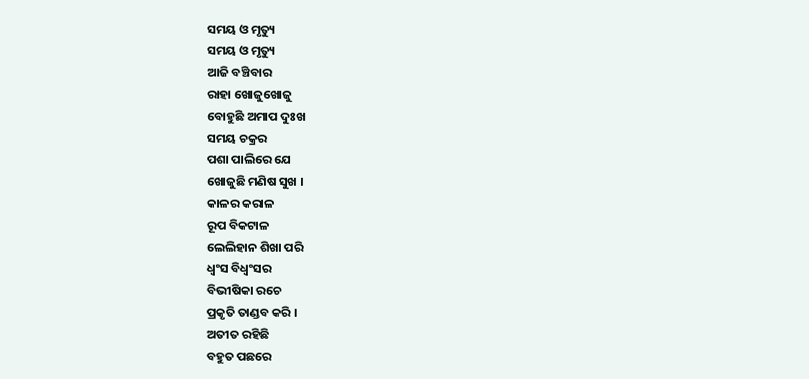ସମୟ ଓ ମୃତ୍ୟୁ
ସମୟ ଓ ମୃତ୍ୟୁ
ଆଜି ବଞ୍ଚିବାର
ରାହା ଖୋଜୁଖୋଜୁ
ବୋହୁଛି ଅମାପ ଦୁଃଖ
ସମୟ ଚକ୍ରର
ପଶା ପାଲିରେ ଯେ
ଖୋଜୁଛି ମଣିଷ ସୁଖ ।
କାଳର କରାଳ
ରୂପ ବିକଟାଳ
ଲେଲିହାନ ଶିଖା ପରି
ଧ୍ବଂସ ବିଧ୍ବଂସର
ବିଭୀଷିକା ରଚେ
ପ୍ରକୃତି ତାଣ୍ଡବ କରି ।
ଅତୀତ ରହିଛି
ବହୁତ ପଛରେ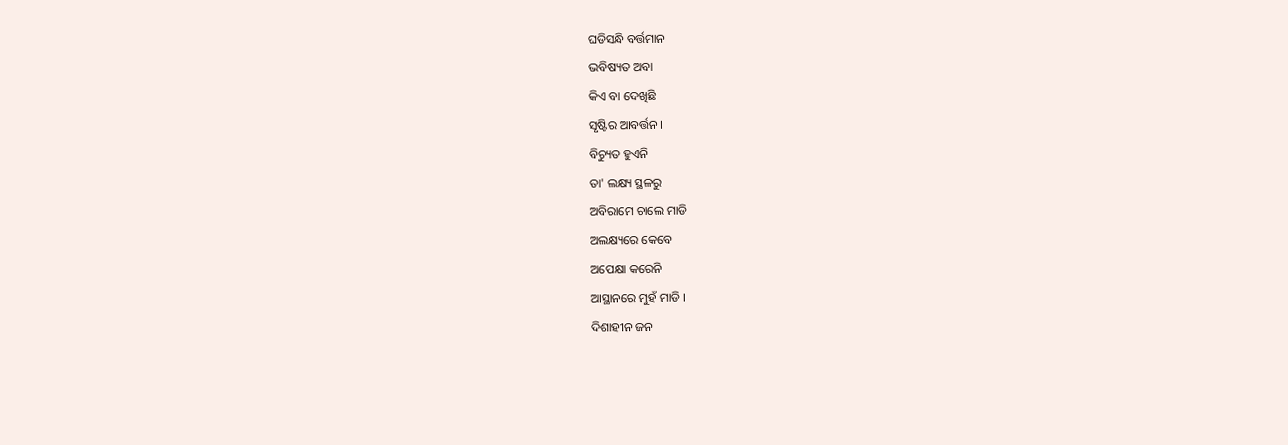ଘଡିସନ୍ଧି ବର୍ତ୍ତମାନ
ଭବିଷ୍ୟତ ଅବା
କିଏ ବା ଦେଖିଛି
ସୃଷ୍ଟିର ଆବର୍ତ୍ତନ ।
ବିଚ୍ୟୁତ ହୁଏନି
ତା' ଲକ୍ଷ୍ୟ ସ୍ଥଳରୁ
ଅବିରାମେ ଚାଲେ ମାଡି
ଅଲକ୍ଷ୍ୟରେ କେବେ
ଅପେକ୍ଷା କରେନି
ଆସ୍ଥାନରେ ମୁହଁ ମାଡି ।
ଦିଶାହୀନ ଜନ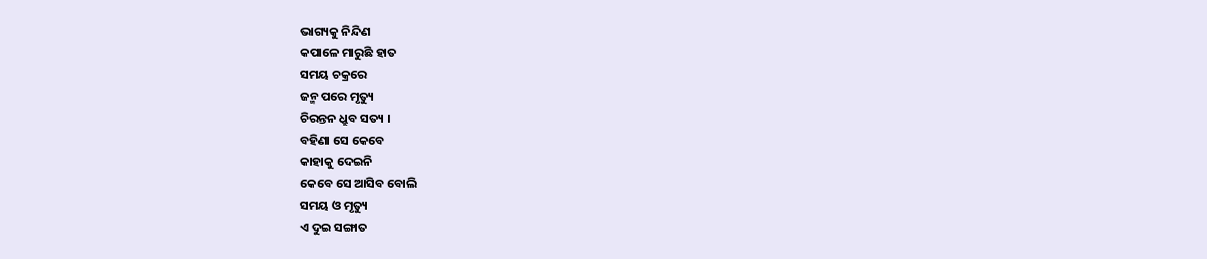ଭାଗ୍ୟକୁ ନିନ୍ଦିଣ
କପାଳେ ମାରୁଛି ହାତ
ସମୟ ଚକ୍ରରେ
ଜନ୍ମ ପରେ ମୃତ୍ୟୁ
ଚିରନ୍ତନ ଧ୍ରୁବ ସତ୍ୟ ।
ବହିଣା ସେ କେବେ
କାହାକୁ ଦେଇନି
କେବେ ସେ ଆସିବ ବୋଲି
ସମୟ ଓ ମୃତ୍ୟୁ
ଏ ଦୁଇ ସଙ୍ଗାତ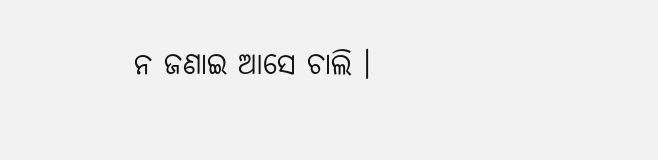ନ ଜଣାଇ ଆସେ ଚାଲି ।